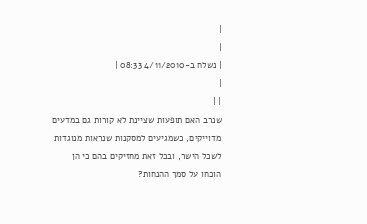|
|
| נשלח ב-4/11/2010 08:33 |
|
| |
שנרב האם תופעות שציינת לא קורות גם במדעים מדוייקים, כשמגיעים למסקנות שנראות מנוגדות לשכל הישר, ובכל זאת מחזיקים בהם כי הן הוכחו על סמך ההנחות?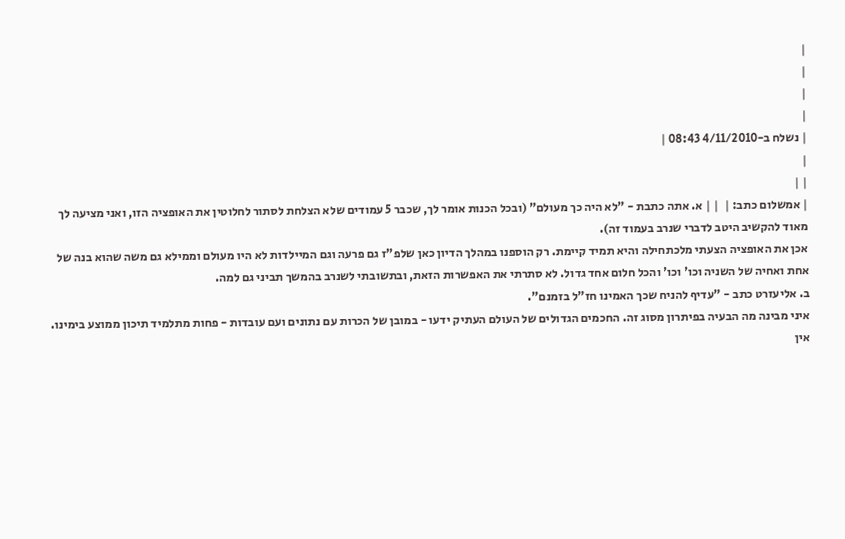|
|
|
|
| נשלח ב-4/11/2010 08:43 |
|
| |
| אמשלום כתב: |  | | א. אתה כתבת - "לא היה כך מעולם" (ובכל הכנות אומר לך, שכבר 5 עמודים שלא הצלחת לסתור לחלוטין את האופציה הזו, ואני מציעה לך מאוד להקשיב היטב לדברי שנרב בעמוד זה).
אכן את האופציה הצעתי מלכתחילה והיא תמיד קיימת. רק הוספנו במהלך הדיון כאן שלפ"ז גם פרעה וגם המיילדות לא היו מעולם וממילא גם משה שהוא בנה של אחת ואחיה של השניה וכו' וכו' והכל חלום אחד גדול. לא סתרתי את האפשרות הזאת, ובתשובתי לשנרב בהמשך תביני גם למה.
ב. אליעזרט כתב - "עדיף להניח שכך האמינו חז"ל בזמנם".
איני מבינה מה הבעיה בפיתרון מסוג זה. החכמים הגדולים של העולם העתיק ידעו - במובן של הכרות עם נתונים ועם עובדות - פחות מתלמיד תיכון ממוצע בימינו. אין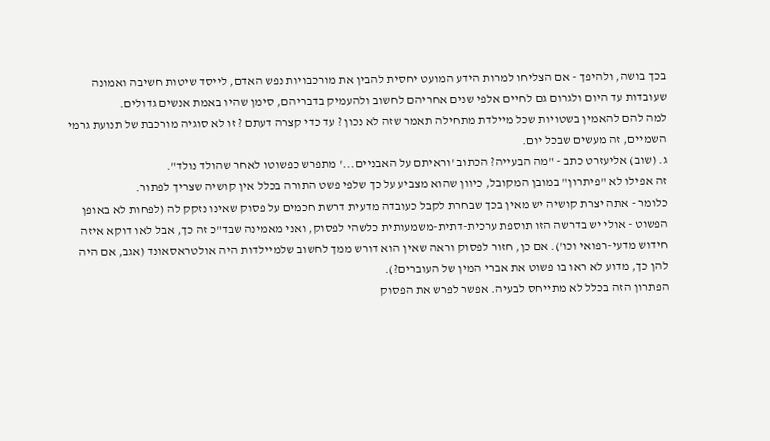בכך בושה, ולהיפך - אם הצליחו למרות הידע המועט יחסית להבין את מורכבויות נפש האדם, לייסד שיטות חשיבה ואמונה שעובדות עד היום ולגרום גם לחיים אלפי שנים אחריהם לחשוב ולהעמיק בדבריהם, סימן שהיו באמת אנשים גדולים.
למה להם להאמין בשטויות שכל מיילדת מתחילה תאמר שזה לא נכון ? עד כדי קצרה דעתם ? זו לא סוגיה מורכבת של תנועת גרמי השמיים, זה מעשים שבכל יום.
ג. (שוב) אליעזרט כתב - "מה הבעייה? הכתוב 'וראיתם על האבניים...' מתפרש כפשוטו לאחר שהולד נולד".
זה אפילו לא "פיתרון" במובן המקובל, כיוון שהוא מצביע על כך שלפי פשט התורה בכלל אין קושיה שצריך לפתור.
כלומר - אתה יצרת קושיה יש מאין בכך שבחרת לקבל כעובדה מדעית דרשת חכמים על פסוק שאינו נזקק לה (לפחות לא באופן הפשוט - אולי יש בדרשה הזו תוספת ערכית-דתית-משמעותית כלשהי לפסוק, ואני מאמינה שבד"כ זה כך, אבל לאו דוקא איזה חידוש מדעי-רפואי וכו'). אם כן, חזור לפסוק וראה שאין הוא דורש ממך לחשוב שלמיילדות היה אולטראסאונד (אגב, אם היה להן כך, מדוע לא ראו בו פשוט את אברי המין של העוברים?).
הפתרון הזה בכלל לא מתייחס לבעיה. אפשר לפרש את הפסוק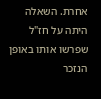אחרת. השאלה היתה על חז"ל שפרשו אותו באופן הנזכר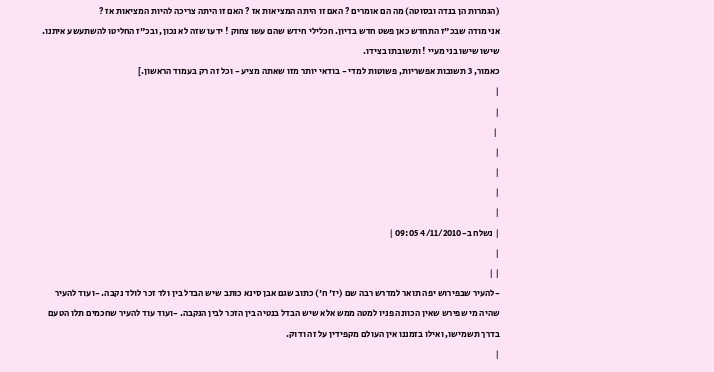(הגמרות הן בנדה ובסוטה) מה הם אומרים ? האם זו היתה המציאות אז ? האם זו היתה צריכה להיות המציאות אז ?
אני מודה שבכ"ז התחדש כאן פשט חדש בדיון. חכלילי חידש שהם עשו צחוק ! ידעו שזה לא נכון, ובכ"ז החליטו להשתעשע איתנו. שישו שישו בני מעיי ! ותשובתו בצידו.
כאמור, 3 תשובות אפשריות, פשוטות למדי - בודאי יותר מזו שאתה מציע - וכל זה רק בעמוד הראשון.]
|
|
 |
|
|
|
|
| נשלח ב-4/11/2010 09:05 |
|
| |
-להעיר שבפירוש יפה תואר למדרש רבה שם (יז' ח') כתוב שגם אבן סינא כותב שיש הבדל בין ולד זכר לולד נקבה. -ועוד להעיר שהיה מי שפירש שאין הכוונה פניו למטה ממש אלא שיש הבדל בנטיה בין הזכר לבין הנקבה. -ועוד עוד להעיר שחכמים תלו הטעם בדרך תשמישו, ואילו בזמננו אין העולם מקפידין על זה ודוק.
|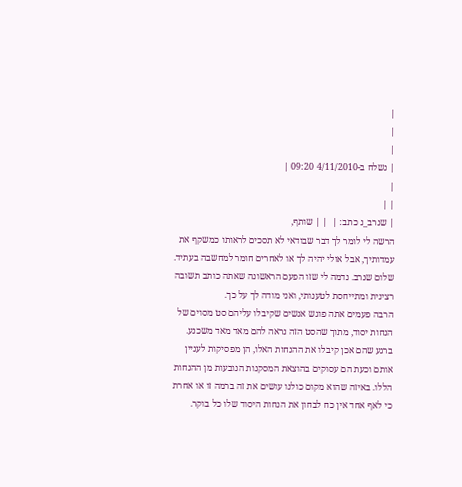|
|
|
| נשלח ב-4/11/2010 09:20 |
|
| |
| שנרב_נ כתב: |  | | שותף,
הרשה לי לומר לך דבר שבודאי לא תסכים לראותו כמשקף את עמדותיך, אבל אולי יהיה לך או לאחרים חומר למחשבה בעתיד.
שלום שנרב. נדמה לי שזו הפעם הראשונה שאתה כותב תשובה רצינית ומתייחסת לטענותי, ואני מודה לך על כך.
הרבה פעמים אתה פוגש אנשים שקיבלו עליהם סט מסוים של הנחות יסוד, מתוך שהסט הזה נראה להם מאד מאד משכנע. ברגע שהם אכן קיבלו את ההנחות האלו, הן מפסיקות לעניין אותם וכעת הם עסוקים בהוצאת המסקנות הנובעות מן ההנחות הללו. באיזה שהוא מקום כולנו עושים את זה ברמה זו או אחרת כי לאף אחד אין כח לבחון את הנחות היסוד שלו כל בוקר.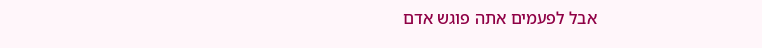אבל לפעמים אתה פוגש אדם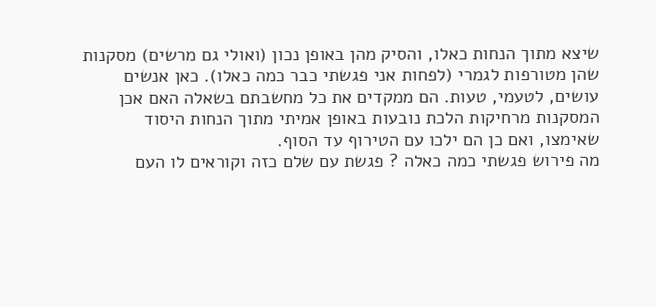שיצא מתוך הנחות כאלו, והסיק מהן באופן נכון (ואולי גם מרשים) מסקנות שהן מטורפות לגמרי (לפחות אני פגשתי כבר כמה כאלו). כאן אנשים עושים, לטעמי, טעות. הם ממקדים את כל מחשבתם בשאלה האם אכן המסקנות מרחיקות הלכת נובעות באופן אמיתי מתוך הנחות היסוד שאימצו, ואם כן הם ילכו עם הטירוף עד הסוף.
מה פירוש פגשתי כמה כאלה ? פגשת עם שלם כזה וקוראים לו העם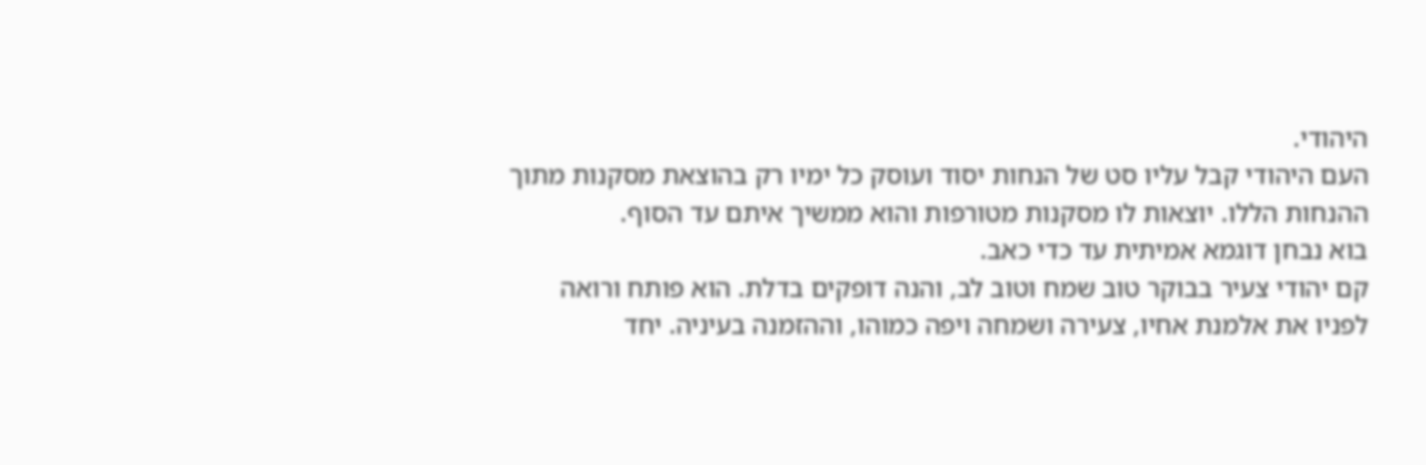היהודי.
העם היהודי קבל עליו סט של הנחות יסוד ועוסק כל ימיו רק בהוצאת מסקנות מתוך ההנחות הללו. יוצאות לו מסקנות מטורפות והוא ממשיך איתם עד הסוף.
בוא נבחן דוגמא אמיתית עד כדי כאב.
קם יהודי צעיר בבוקר טוב שמח וטוב לב, והנה דופקים בדלת. הוא פותח ורואה לפניו את אלמנת אחיו, צעירה ושמחה ויפה כמוהו, וההזמנה בעיניה. יחד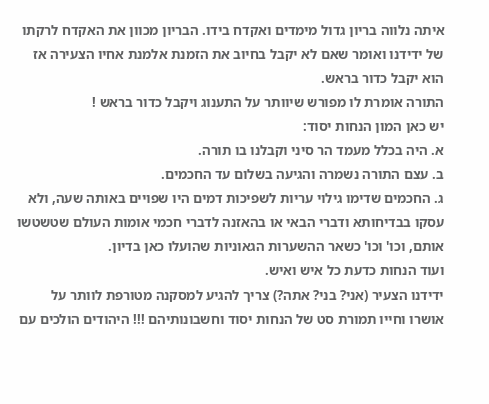איתה נלווה בריון גדול מימדים ואקדח בידו. הבריון מכוון את האקדח לרקתו של ידידנו ואומר שאם לא יקבל בחיוב את הזמנת אלמנת אחיו הצעירה אז הוא יקבל כדור בראש.
התורה אומרת לו מפורש שיוותר על התענוג ויקבל כדור בראש !
יש כאן המון הנחות יסוד:
א. היה בכלל מעמד הר סיני וקבלנו בו תורה.
ב. עצם התורה נשמרה והגיעה בשלום עד החכמים.
ג. החכמים שדימו גילוי עריות לשפיכות דמים היו שפויים באותה שעה, ולא עסקו בבדיחותא ודברי הבאי או בהאזנה לדברי חכמי אומות העולם שטשטשו אותם, וכו' וכו' כשאר ההשערות הגאוניות שהועלו כאן בדיון.
ועוד הנחות כדעת כל איש ואיש.
ידידנו הצעיר (אני? בני? אתה?) צריך להגיע למסקנה מטורפת לוותר על אושרו וחייו תמורת סט של הנחות יסוד וחשבונותיהם !!! היהודים הולכים עם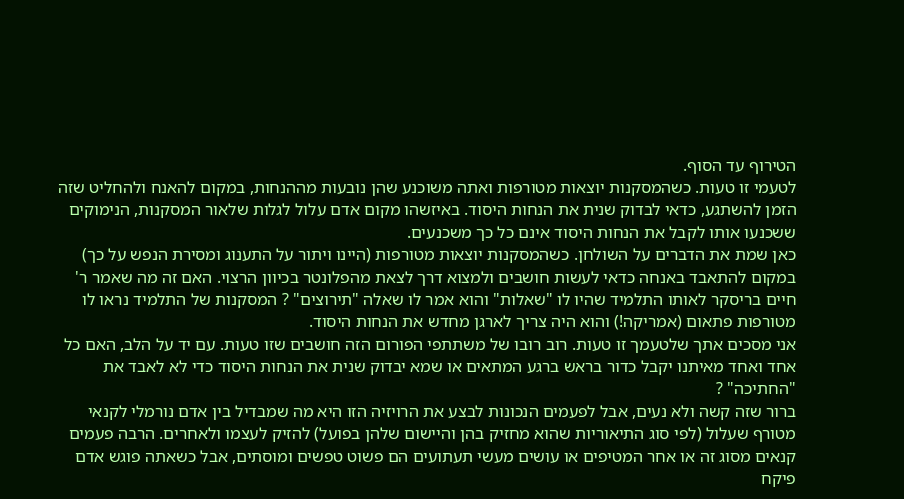הטירוף עד הסוף.
לטעמי זו טעות. כשהמסקנות יוצאות מטורפות ואתה משוכנע שהן נובעות מההנחות, במקום להאנח ולהחליט שזה הזמן להשתגע, כדאי לבדוק שנית את הנחות היסוד. באיזשהו מקום אדם עלול לגלות שלאור המסקנות, הנימוקים ששכנעו אותו לקבל את הנחות היסוד אינם כל כך משכנעים.
כאן שמת את הדברים על השולחן. כשהמסקנות יוצאות מטורפות (היינו ויתור על התענוג ומסירת הנפש על כך) במקום להתאבד באנחה כדאי לעשות חושבים ולמצוא דרך לצאת מהפלונטר בכיוון הרצוי. האם זה מה שאמר ר' חיים בריסקר לאותו התלמיד שהיו לו "שאלות" והוא אמר לו שאלה "תירוצים" ? המסקנות של התלמיד נראו לו מטורפות פתאום (אמריקה!) והוא היה צריך לארגן מחדש את הנחות היסוד.
אני מסכים אתך שלטעמך זו טעות. רוב רובו של משתתפי הפורום הזה חושבים שזו טעות. עם יד על הלב, האם כל אחד ואחד מאיתנו יקבל כדור בראש ברגע המתאים או שמא יבדוק שנית את הנחות היסוד כדי לא לאבד את "החתיכה" ?
ברור שזה קשה ולא נעים, אבל לפעמים הנכונות לבצע את הרויזיה הזו היא מה שמבדיל בין אדם נורמלי לקנאי מטורף שעלול (לפי סוג התיאוריות שהוא מחזיק בהן והיישום שלהן בפועל) להזיק לעצמו ולאחרים. הרבה פעמים קנאים מסוג זה או אחר המטיפים או עושים מעשי תעתועים הם פשוט טפשים ומוסתים, אבל כשאתה פוגש אדם פיקח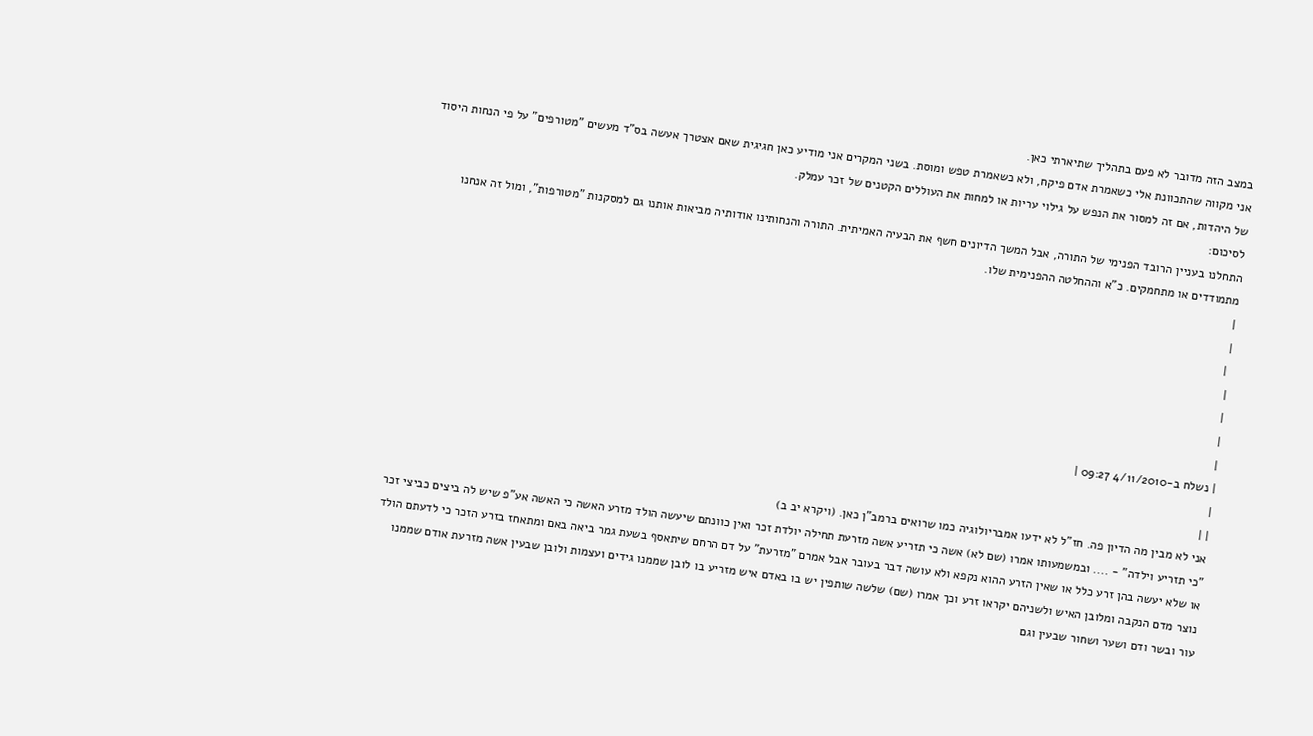במצב הזה מדובר לא פעם בתהליך שתיארתי כאן.
אני מקווה שהתכוונת אלי כשאמרת אדם פיקח, ולא כשאמרת טפש ומוסת. בשני המקרים אני מודיע כאן חגיגית שאם אצטרך אעשה בס"ד מעשים "מטורפים" על פי הנחות היסוד של היהדות, אם זה למסור את הנפש על גילוי עריות או למחות את העוללים הקטנים של זכר עמלק.
לסיכום:
התחלנו בעניין הרובד הפנימי של התורה, אבל המשך הדיונים חשף את הבעיה האמיתית. התורה והנחותינו אודותיה מביאות אותנו גם למסקנות "מטורפות", ומול זה אנחנו מתמודדים או מתחמקים. כ"א וההחלטה ההפנימית שלו.
|
|
 |
|
|
|
|
| נשלח ב-4/11/2010 09:27 |
|
| |
אני לא מבין מה הדיון פה. חז"ל לא ידעו אמבריולוגיה כמו שרואים ברמב"ן כאן. (ויקרא יב ב)
"כי תזריע וילדה" - .... ובמשמעותו אמרו (שם לא) אשה כי תזריע אשה מזרעת תחילה יולדת זכר ואין כוונתם שיעשה הולד מזרע האשה כי האשה אע"פ שיש לה ביצים כביצי זכר או שלא יעשה בהן זרע כלל או שאין הזרע ההוא נקפא ולא עושה דבר בעובר אבל אמרם "מזרעת" על דם הרחם שיתאסף בשעת גמר ביאה באם ומתאחז בזרע הזכר כי לדעתם הולד נוצר מדם הנקבה ומלובן האיש ולשניהם יקראו זרע וכך אמרו (שם) שלשה שותפין יש בו באדם איש מזריע בו לובן שממנו גידים ועצמות ולובן שבעין אשה מזרעת אודם שממנו עור ובשר ודם ושער ושחור שבעין וגם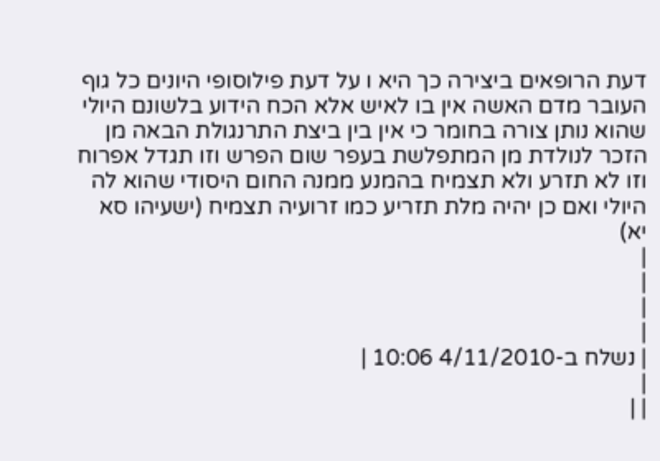דעת הרופאים ביצירה כך היא ו על דעת פילוסופי היונים כל גוף העובר מדם האשה אין בו לאיש אלא הכח הידוע בלשונם היולי שהוא נותן צורה בחומר כי אין בין ביצת התרנגולת הבאה מן הזכר לנולדת מן המתפלשת בעפר שום הפרש וזו תגדל אפרוח וזו לא תזרע ולא תצמיח בהמנע ממנה החום היסודי שהוא לה היולי ואם כן יהיה מלת תזריע כמו זרועיה תצמיח (ישעיהו סא יא)
|
|
|
|
| נשלח ב-4/11/2010 10:06 |
|
| |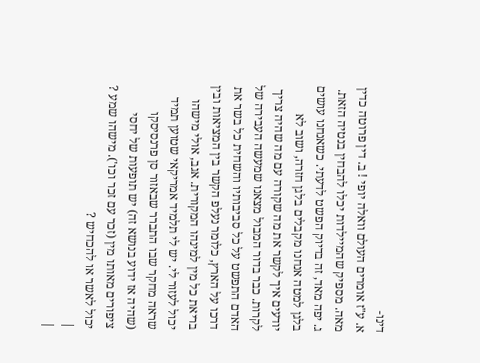דינו-
א. ע"ז אומרים העולם וואלה יופי ! ב. דין פרוטה כדין מאה. מספיק שהמיילדות יכלו להבחין בנטיה הזאת. ג. יפה מאד, זה בדיוק הפשט לדעתי. כשאנחנו עושים בלגן למטה אנחנו מקבלים בלגן חזרה, ושוב לא יודעים איך לקשר את מה שקורה עם מה שהיה צריך לקרות. כבר בדור המבול מצאנו שמעשה העבירה של האדם התפשט על כל סביבותיו והשחית כל בשר את דרכו על הארץ, כלומר נעלפ הקשר בין המציאות ובין בריאת כל מין למינהו המקורית. אגב, אולי מישהו יכול לעזור לי. יש לי תלמיד אמריקאי שטוען תמיד שראה מחקר שבו התברר שבאזור סן פרנסיסקו (שהיה אז ידוע בנושא זה) יש תופעות של יחסי ציפורים מאותו מין (זכר עם זכר וכו'). מישהו שמע ? יכול לאשר או להכחיש ?
|
|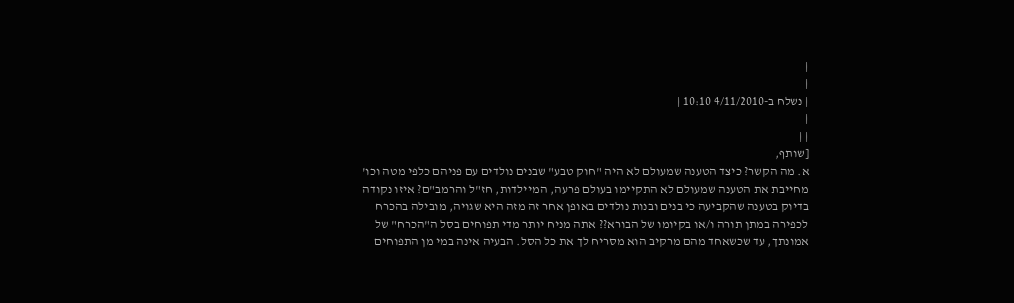|
|
| נשלח ב-4/11/2010 10:10 |
|
| |
[שותף,
א. מה הקשר? כיצד הטענה שמעולם לא היה "חוק טבע" שבנים נולדים עם פניהם כלפי מטה וכו' מחייבת את הטענה שמעולם לא התקיימו בעולם פרעה, המיילדות, חז"ל והרמב"ם? איזו נקודה בדיוק בטענה שהקביעה כי בנים ובנות נולדים באופן אחר זה מזה היא שגויה, מובילה בהכרח לכפירה במתן תורה ו/או בקיומו של הבורא?? אתה מניח יותר מדי תפוחים בסל ה"הכרח" של אמונתך, עד שכשאחד מהם מרקיב הוא מסריח לך את כל הסל. הבעיה אינה במי מן התפוחים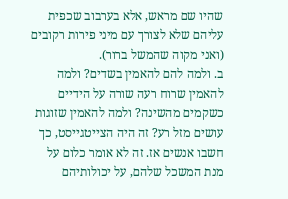שהיו שם מראש, אלא בערבוב שכפית עליהם שלא לצורך עם מיני פירות רקובים (ואני מקוה שהמשל ברור).
ב. ולמה להם להאמין בשדים? ולמה להאמין שרוח רעה שורה על הידיים כשקמים מהשינה? ולמה להאמין שזוגות עושים מזל רע? זה היה הצייטגייסט, כך חשבו אנשים אז. זה לא אומר כלום על מנת המשכל שלהם, על יכולותיהם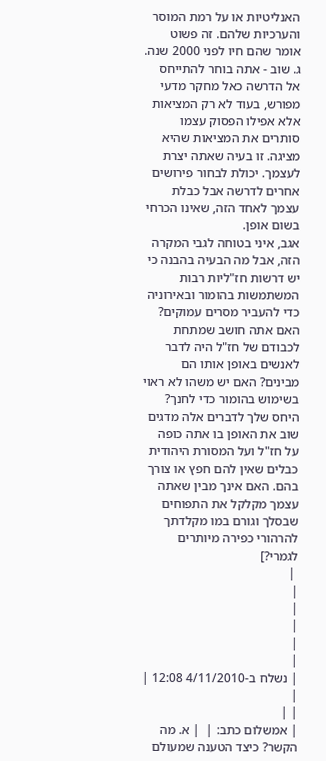האנליטיות או על רמת המוסר והערכיות שלהם. זה פשוט אומר שהם חיו לפני 2000 שנה.
ג. שוב - אתה בוחר להתייחס אל הדרשה כאל מחקר מדעי מפורש, בעוד לא רק המציאות אלא אפילו הפסוק עצמו סותרים את המציאות שהיא מציגה. זו בעיה שאתה יצרת לעצמך. יכולת לבחור פירושים אחרים לדרשה אבל כבלת עצמך לאחד הזה, שאינו הכרחי בשום אופן.
אגב, איני בטוחה לגבי המקרה הזה, אבל מה הבעיה בהבנה כי יש דרשות חז"ליות רבות המשתמשות בהומור ובאירוניה כדי להעביר מסרים עמוקים? האם אתה חושב שמתחת לכבודם של חז"ל היה לדבר לאנשים באופן אותו הם מבינים? האם יש משהו לא ראוי בשימוש בהומור כדי לחנך? היחס שלך לדברים אלה מדגים שוב את האופן בו אתה כופה על חז"ל ועל המסורת היהודית כבלים שאין להם חפץ או צורך בהם. האם אינך מבין שאתה עצמך מקלקל את התפוחים שבסלך וגורם במו מקלדתך להרהורי כפירה מיותרים לגמרי?]
 |
|
|
|
|
|
| נשלח ב-4/11/2010 12:08 |
|
| |
| אמשלום כתב: |  | א. מה הקשר? כיצד הטענה שמעולם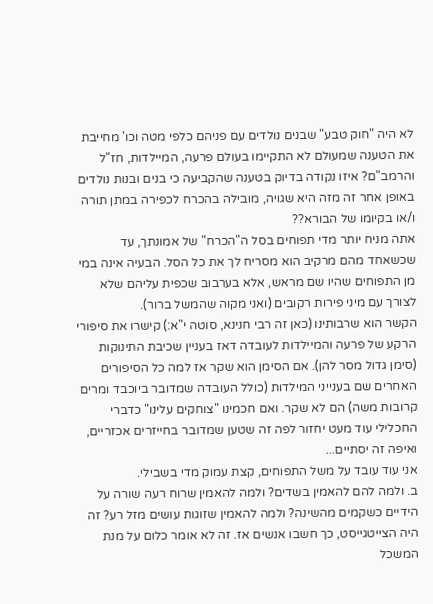לא היה "חוק טבע" שבנים נולדים עם פניהם כלפי מטה וכו' מחייבת את הטענה שמעולם לא התקיימו בעולם פרעה, המיילדות, חז"ל והרמב"ם? איזו נקודה בדיוק בטענה שהקביעה כי בנים ובנות נולדים באופן אחר זה מזה היא שגויה, מובילה בהכרח לכפירה במתן תורה ו/או בקיומו של הבורא??
אתה מניח יותר מדי תפוחים בסל ה"הכרח" של אמונתך, עד שכשאחד מהם מרקיב הוא מסריח לך את כל הסל. הבעיה אינה במי מן התפוחים שהיו שם מראש, אלא בערבוב שכפית עליהם שלא לצורך עם מיני פירות רקובים (ואני מקוה שהמשל ברור).
הקשר הוא שרבותינו (כאן זה רבי חנינא, סוטה י"א:) קישרו את סיפורי הרקע של פרעה והמיילדות לעובדה דאז בעניין שכיבת התינוקות (סימן גדול מסר להן). אם הסימן הוא שקר אז למה כל הסיפורים האחרים שם בענייני המילדות (כולל העובדה שמדובר ביוכבד ומרים קרובות משה) הם לא שקר. ואם חכמינו "צוחקים עלינו" כדברי החכלילי עוד מעט יחזור לפה זה שטען שמדובר בחייזרים אכזריים, ואיפה זה יסתיים...
אני עוד עובד על משל התפוחים, קצת עמוק מדי בשבילי.
ב. ולמה להם להאמין בשדים? ולמה להאמין שרוח רעה שורה על הידיים כשקמים מהשינה? ולמה להאמין שזוגות עושים מזל רע? זה היה הצייטגייסט, כך חשבו אנשים אז. זה לא אומר כלום על מנת המשכל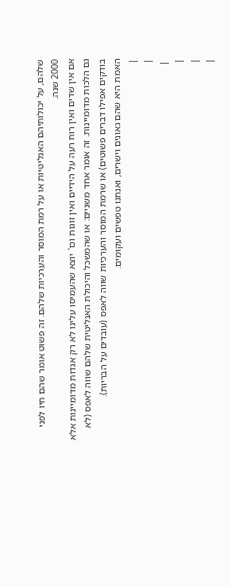שלהם, על יכולותיהם האנליטיות או על רמת המוסר והערכיות שלהם. זה פשוט אומר שהם חיו לפני 2000 שנה.
אם אין שדים ואין רוח רעה על הידיים ואין זוגות וכו' יוצא שהעמיסו עלינו לא רק אגדות מדומיינות אלא גם הלכות מדומיינות. זה אומר אחד משניים: או שהמשכל והיכולת האנליטית שלהם שווה לאפס (לא בודקים אפילו דברים פשוטים) או שרמת המוסר והערכיות שווה לאפס (עובדים על הבריות).
האמת היא שהם גאונים וישרים, ואנחנו טפשים ועקומים.
|
|
 |
|
|
|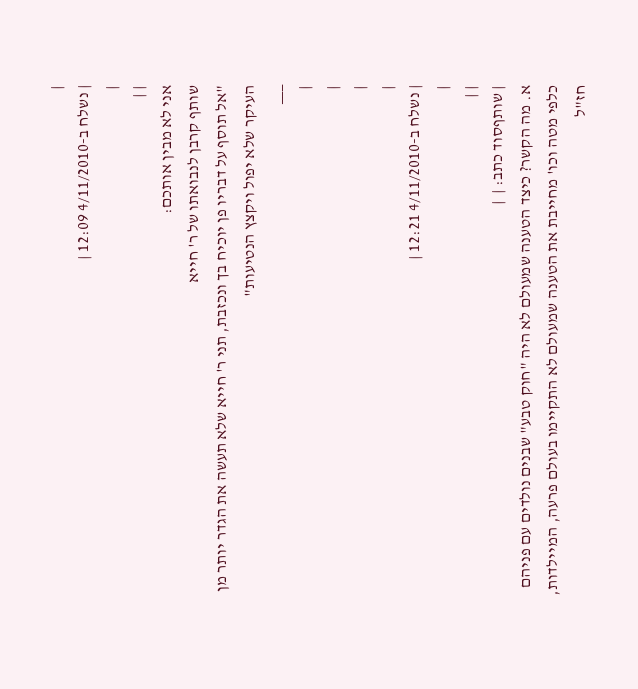|
| נשלח ב-4/11/2010 12:09 |
|
| |
אני לא מבין אותכם:
שותף קרבן לנבואתו של ר' חייא
"אל תוסף על דבריו פן יוכיח בך ונכזבת, תני ר' חייא שלא תעשה את הגדר יותר מן העיקר שלא יפול ויקצץ הנטיעות"
___
|
|
|
|
| נשלח ב-4/11/2010 12:21 |
|
| |
| שותףסוד כתב: |  |
א. מה הקשר? כיצד הטענה שמעולם לא היה "חוק טבע" שבנים נולדים עם פניהם כלפי מטה וכו' מחייבת את הטענה שמעולם לא התקיימו בעולם פרעה, המיילדות, חז"ל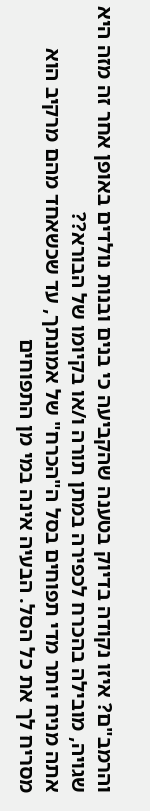והרמב"ם? איזו נקודה בדיוק בטענה שהקביעה כי בנים ובנות נולדים באופן אחר זה מזה היא שגויה, מובילה בהכרח לכפירה במתן תורה ו/או בקיומו של הבורא??
אתה מניח יותר מדי תפוחים בסל ה"הכרח" של אמונתך, עד שכשאחד מהם מרקיב הוא מסריח לך את כל הסל. הבעיה אינה במי מן התפוחים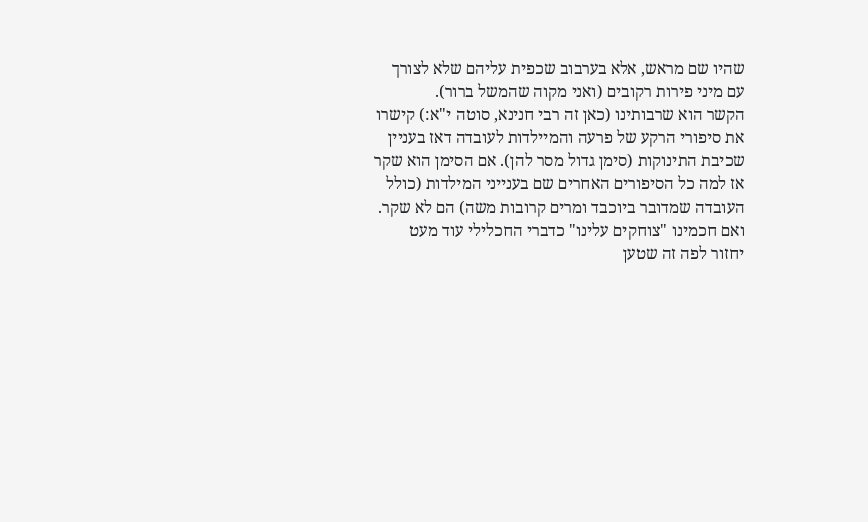שהיו שם מראש, אלא בערבוב שכפית עליהם שלא לצורך עם מיני פירות רקובים (ואני מקוה שהמשל ברור).
הקשר הוא שרבותינו (כאן זה רבי חנינא, סוטה י"א:) קישרו את סיפורי הרקע של פרעה והמיילדות לעובדה דאז בעניין שכיבת התינוקות (סימן גדול מסר להן). אם הסימן הוא שקר אז למה כל הסיפורים האחרים שם בענייני המילדות (כולל העובדה שמדובר ביוכבד ומרים קרובות משה) הם לא שקר. ואם חכמינו "צוחקים עלינו" כדברי החכלילי עוד מעט יחזור לפה זה שטען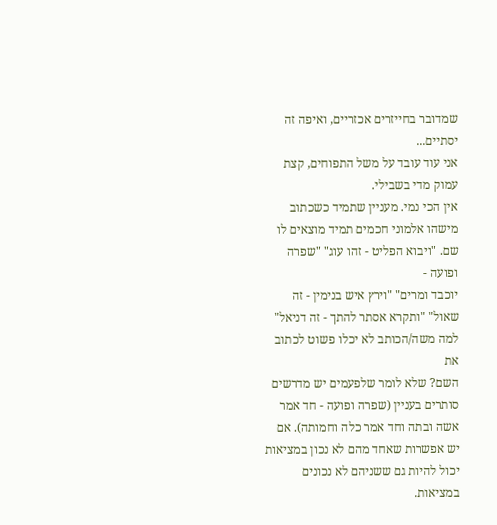שמדובר בחייזרים אכזריים, ואיפה זה יסתיים...
אני עוד עובד על משל התפוחים, קצת עמוק מדי בשבילי.
אין הכי נמי. מעניין שתמיד כשכתוב מישהו אלמוני חכמים תמיד מוצאים לו שם. "ויבוא הפליט - זהו עוג" "שפרה ופועה -
יוכבד ומרים" "וירץ איש בנימין - זה שאול" "ותקרא אסתר להתך - זה דניאל" למה משה/הכותב לא יכלו פשוט לכתוב את
השם? שלא לומר שלפעמים יש מדרשים סותרים בעניין (שפרה ופועה - חד אמר אשה ובתה וחד אמר כלה וחמותה). אם
יש אפשרות שאחד מהם לא נכון במציאות יכול להיות גם ששניהם לא נכונים במציאות.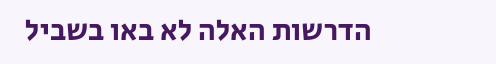הדרשות האלה לא באו בשביל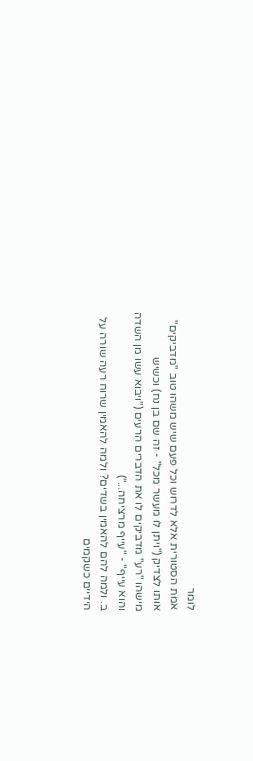לומר
אמת הסטורית אלא לדרוש וכל פעם שיש משהו טוב "מדביקים" אותו לצדיק ("ויתן לו מעשר מכל" - זה שם בן נח) וכשיש
מישהו "רע" מדביקים לו את הדברים הרעים ("ויבוא עשו מן השדה והוא עייף" - "עייף מרציחה...")
ב. ולמה להם להאמין בשדים? ולמה להאמין שרוח רעה שורה על הידיים כשקמים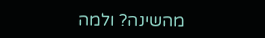מהשינה? ולמה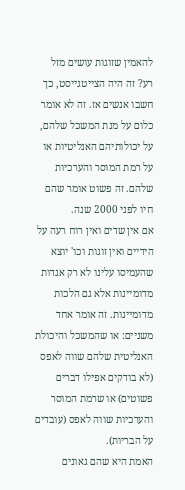להאמין שזוגות עושים מזל רע? זה היה הצייטגייסט, כך חשבו אנשים אז. זה לא אומר כלום על מנת המשכל שלהם, על יכולותיהם האנליטיות או על רמת המוסר והערכיות שלהם. זה פשוט אומר שהם חיו לפני 2000 שנה.
אם אין שדים ואין רוח רעה על הידיים ואין זוגות וכו' יוצא שהעמיסו עלינו לא רק אגדות מדומיינות אלא גם הלכות מדומיינות. זה אומר אחד משניים: או שהמשכל והיכולת האנליטית שלהם שווה לאפס (לא בודקים אפילו דברים פשוטים) או שרמת המוסר והערכיות שווה לאפס (עובדים על הבריות).
האמת היא שהם גאונים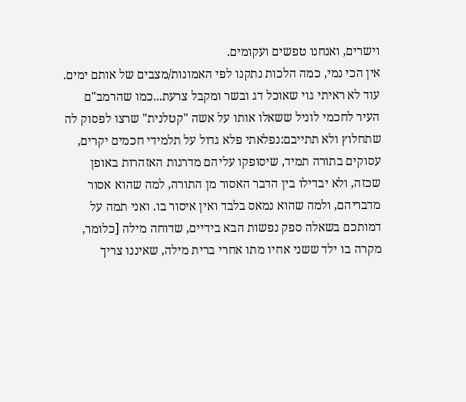וישרים, ואנחנו טפשים ועקומים.
אין הכי נמי, כמה הלכות נתקנו לפי האמונות/מצבים של אותם ימים. עוד לא ראיתי גוי שאוכל דג ובשר ומקבל צרעת...כמו שהרמב"ם העיר לחכמי לוניל ששאלו אותו על אשה "קטלנית" שרצו לפסוק לה שתחלוץ ולא תתייבם:נפלאתי פלא גדול על תלמידי חכמים יקרים, עסוקים בתורה תמיד, שיסופקו עליהם מדרגות האזהרות באופן שכזה, ולא יבדילו בין הדבר האסור מן התורה, למה שהוא אסור מדבריהם, ולמה שהוא נמאס בלבד ואין איסור בו. ואני תמה על דמותכם בשאלה ספק נפשות הבא בידיים, שדוחה מילה [כלומר, מקרה בו ילד ששני אחיו מתו אחרי ברית מילה, שאיננו צריך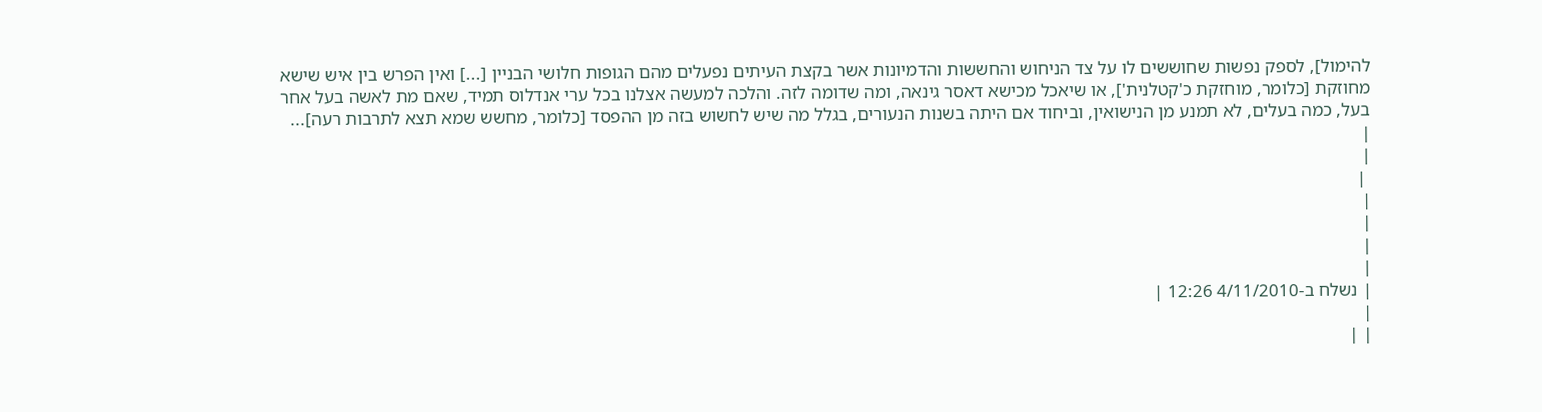להימול], לספק נפשות שחוששים לו על צד הניחוש והחששות והדמיונות אשר בקצת העיתים נפעלים מהם הגופות חלושי הבניין [...] ואין הפרש בין איש שישא מחוזקת [כלומר, מוחזקת כ'קטלנית'], או שיאכל מכישא דאסר גינאה, ומה שדומה לזה. והלכה למעשה אצלנו בכל ערי אנדלוס תמיד, שאם מת לאשה בעל אחר בעל, כמה בעלים, לא תמנע מן הנישואין, וביחוד אם היתה בשנות הנעורים, בגלל מה שיש לחשוש בזה מן ההפסד [כלומר, מחשש שמא תצא לתרבות רעה]...
|
|
 |
|
|
|
|
| נשלח ב-4/11/2010 12:26 |
|
| |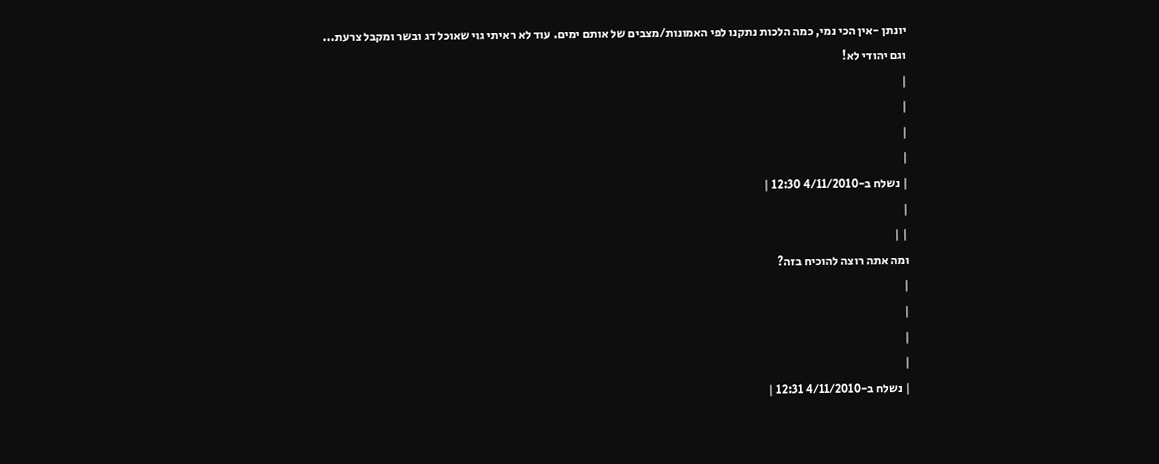יונתן -אין הכי נמי, כמה הלכות נתקנו לפי האמונות/מצבים של אותם ימים. עוד לא ראיתי גוי שאוכל דג ובשר ומקבל צרעת...
וגם יהודי לא!
|
|
|
|
| נשלח ב-4/11/2010 12:30 |
|
| |
ומה אתה רוצה להוכיח בזה?
|
|
|
|
| נשלח ב-4/11/2010 12:31 |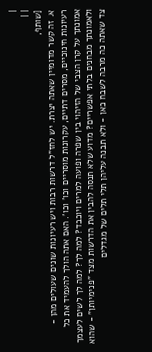|
| |
[שותף,
א. זה קשר מדומיין שאתה יצרת. יש לחז"ל דרשות רבות ויש רעיונות שונים שעולים מהן - רעיונות חינוכיים, מסרים דתיים, עקרונות מוסריים וכו' וכו'. האם אתה הולך להעמיד את כל אמונתך על קרן הצבי של הזיהוי בין שפרה ופועה למרים ויוכבד? למה לך? למה לך לשים לעצמך ולאמונתך מבחנים בלתי אפשריים? מדוע שלא תנסה להבין את הדרשות מצד "פנימיותן" - שהוא צד שאתה כה מרבה לשבח כאן - ולא תבנה עליהן תלי תלים של מגדלים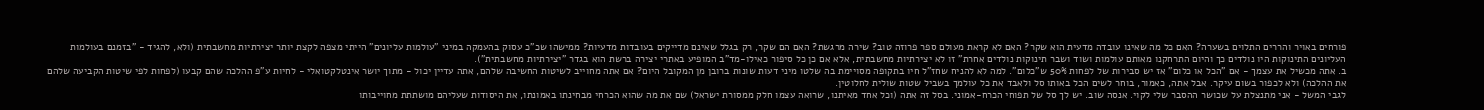פורחים באויר והררים התלוים בשערה? האם כל מה שאינו עובדה מדעית הוא שקר? האם לא קראת מעולם ספר פרוזה טוב? שירה מרגשת? האם הם שקר, רק בגלל שאינם מדייקים בעובדות מדעיות? ממישהו שכ"כ עסוק בהעמקה במיני "עולמות עליונים" הייתי מצפה לקצת יותר יצירתיות מחשבתית (ולא, להגיד - "בזמנם בעולמות העליונים התינוקות היו נולדים כך והיום התרחקנו מאותם עולמות ושוד ושבר תינוקות נולדים אחרת" זו לא יצירתיות מחשבתית, אלא אם כן כל סיפור כאילו-מד"ב המופיע באתרי יצירה ברשת הוא בגדר "יצירתיות מחשבתית").
ב. אתה מכשיל את עצמך - אם "הכל או כלום" אז יש סבירות של לפחות 50% ש"כלום". למה לא להניח שחז"ל חיו בתקופה מסויימת בה שלטו מיני דעות שונות ברובן מן המקובל היום? אם אתה מחוייב לשיטות החשיבה שלהם, אתה עדיין יכול - מתוך יושר אינטלקטואלי - לחיות ע"פ ההלכה שהם קבעו (לפחות לפי שיטות הקביעה שלהם את ההלכה) ולא לכפור בשום עיקר. אבל אתה, כאמור, בוחר לשים הכל באותו סל ולאבד את כל עולמך בשביל שטות שולית לחלוטין.
לגבי המשל - אני מתנצלת על שכושר ההסבר שלי לקוי. אנסה שוב. יש לך סל של תפוחי הכרח-אמוני. בסל זה אתה (וכל אחד מאיתנו, שרואה עצמו חלק ממסורת ישראל) שם את מה שהוא הכרחי מבחינתו באמונתו, את היסודות שעליהם מושתתת מחוייבותו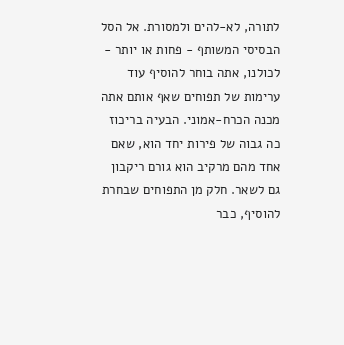לתורה, לא-להים ולמסורת. אל הסל הבסיסי המשותף - פחות או יותר - לכולנו, אתה בוחר להוסיף עוד ערימות של תפוחים שאף אותם אתה מכנה הכרח-אמוני. הבעיה בריכוז כה גבוה של פירות יחד הוא, שאם אחד מהם מרקיב הוא גורם ריקבון גם לשאר. חלק מן התפוחים שבחרת להוסיף, כבר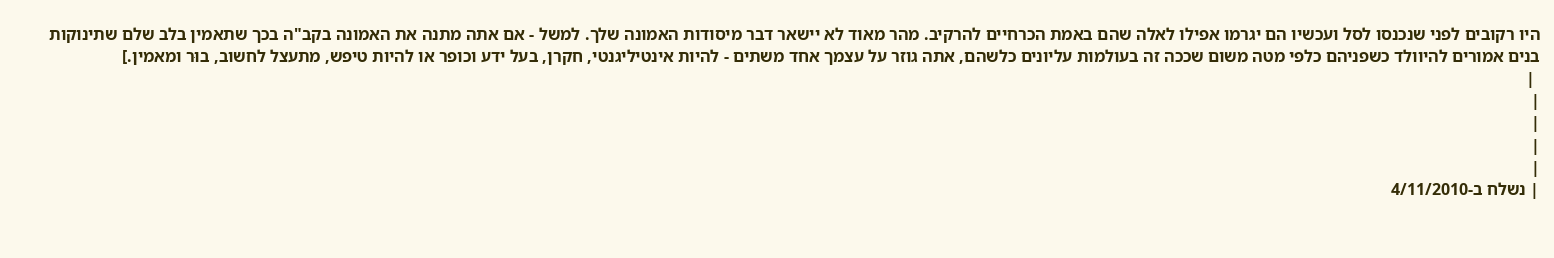היו רקובים לפני שנכנסו לסל ועכשיו הם יגרמו אפילו לאלה שהם באמת הכרחיים להרקיב. מהר מאוד לא יישאר דבר מיסודות האמונה שלך. למשל - אם אתה מתנה את האמונה בקב"ה בכך שתאמין בלב שלם שתינוקות בנים אמורים להיוולד כשפניהם כלפי מטה משום שככה זה בעולמות עליונים כלשהם, אתה גוזר על עצמך אחד משתים - להיות אינטיליגנטי, חקרן, בעל ידע וכופר או להיות טיפש, מתעצל לחשוב, בוּר ומאמין.]
 |
|
|
|
|
| נשלח ב-4/11/2010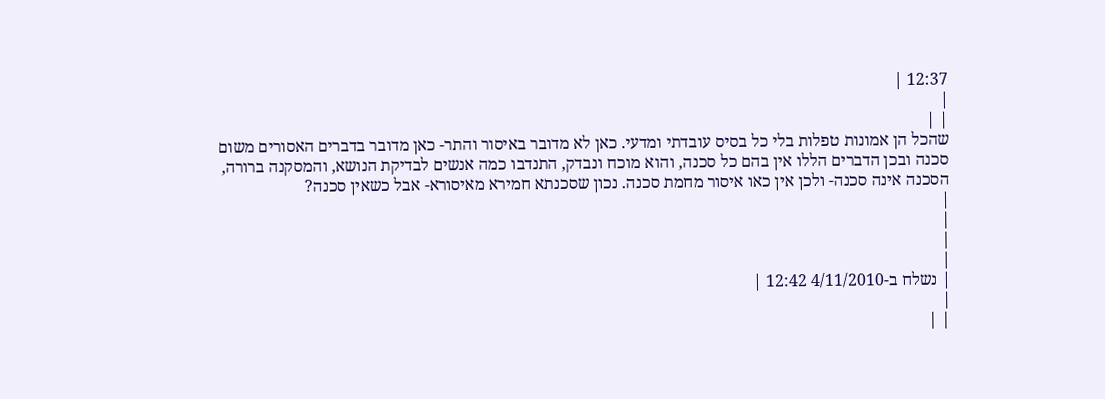12:37 |
|
| |
שהכל הן אמונות טפלות בלי כל בסיס עובדתי ומדעי. כאן לא מדובר באיסור והתר- כאן מדובר בדברים האסורים משום סכנה ובכן הדברים הללו אין בהם כל סכנה, והוא מוכח ונבדק, התנדבו כמה אנשים לבדיקת הנושא, והמסקנה ברורה, הסכנה אינה סכנה- ולכן אין כאו איסור מחמת סכנה. נכון שסכנתא חמירא מאיסורא- אבל כשאין סכנה?
|
|
|
|
| נשלח ב-4/11/2010 12:42 |
|
| |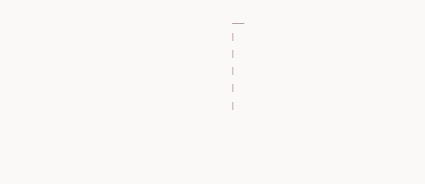___
|
|
|
|
|